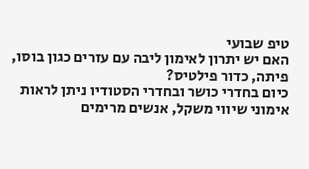טיפ שבועי
האם יש יתרון לאימון ליבה עם עזרים כגון בוסו, פיתה, כדור פילטיס?
כיום בחדרי כושר ובחדרי הסטודיו ניתן לראות אימוני שיווי משקל, אנשים מרימים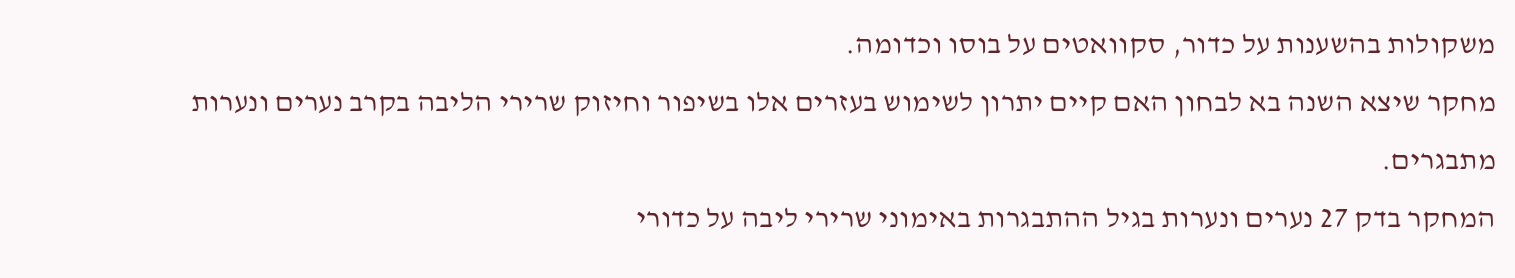משקולות בהשענות על כדור, סקוואטים על בוסו וכדומה.
מחקר שיצא השנה בא לבחון האם קיים יתרון לשימוש בעזרים אלו בשיפור וחיזוק שרירי הליבה בקרב נערים ונערות מתבגרים.
המחקר בדק 27 נערים ונערות בגיל ההתבגרות באימוני שרירי ליבה על כדורי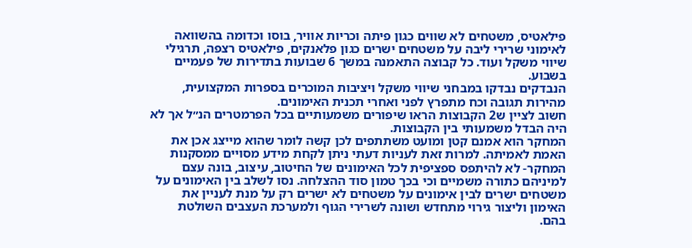פילאטיס, משטחים לא שווים כגון פיתה וכריות אוויר, בוסו וכדומה בהשוואה לאימוני שרירי ליבה על משטחים ישרים כגון פלאנקים, פילאטיס רצפה, תרגילי שיווי משקל ועוד. כל קבוצה התאמנה במשך 6 שבועות בתדירות של פעמיים בשבוע.
הנבדקים נבדקו במבחני שיווי משקל ויציבות המוכרים בספרות המקצועית, מהירות תגובה וכח מתפרץ לפני ואחרי תכנית האימונים.
חשוב לציין ש2 הקבוצות הראו שיפורים משמעותיים בכל הפרמטרים הנ״ל אך לא היה הבדל משמעותי בין הקבוצות.
המחקר הוא אמנם קטן ומועט משתתפים לכן קשה לומר שהוא מייצג אכן את האמת לאמיתה. למרות זאת לעניות דעתי ניתן לקחת מידע מסויים ממסקנות המחקר- לא להיתפס ספציפית לכל האימונים של החיטוב, עיצוב, בונה עצם למיניהם כתורה משמיים וכי בכך טמון סוד ההצלחה. נסו לשלב בין האימונים על משטחים ישרים לבין אימונים על משטחים לא ישרים רק על מנת לעניין את האימון וליצור גירוי מתחדש ושונה לשרירי הגוף ולמערכת העצבים השולטת בהם.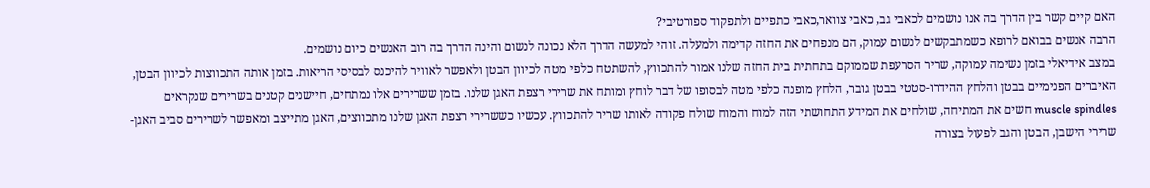האם קיים קשר בין הדרך בה אנו נושמים לכאבי גב, כאבי צוואר,כאבי כתפיים ולתפקוד ספורטיבי?
הרבה אנשים בבואם לרופא כשמתבקשים לנשום עמוק, הם מנפחים את החזה קדימה ולמעלה. זוהי למעשה הדרך הלא נכונה לנשום והינה הדרך בה רוב האנשים כיום נושמים.
במצב אידיאלי בזמן נשימה עמוקה, שריר הסרעפת שממוקם בתחתית בית החזה שלנו אמור להתכווץ, להשתטח כלפי מטה לכיוון הבטן ולאפשר לאוויר להיכנס לבסיסי הריאות. בזמן אותה התכווצות לכיוון הבטן, האיברים הפנימיים בבטן והלחץ ההידרו-סטטי בבטן גובר, הלחץ מופנה כלפי מטה לבסופו של דבר לוחץ ומותח את שרירי רצפת האגן שלנו. בזמן ששרירים אלו נמתחים, חיישנים קטנים בשרירים שנקראים muscle spindles חשים את המתיחה, שולחים את המידע התחושתי הזה למוח והמוח שולח פקודה לאותו שריר להתכווץ. עכשיו כששרירי רצפת האגן שלנו מתכווצים, האגן מתייצב ומאפשר לשרירים סביב האגן- שרירי הישבן, הבטן והגב לפעול בצורה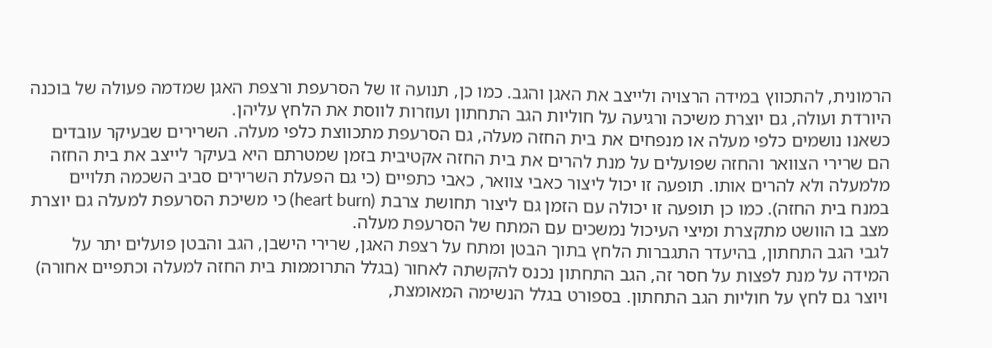הרמונית, להתכווץ במידה הרצויה ולייצב את האגן והגב. כמו כן, תנועה זו של הסרעפת ורצפת האגן שמדמה פעולה של בוכנה היורדת ועולה, גם יוצרת משיכה ורגיעה על חוליות הגב התחתון ועוזרות לווסת את הלחץ עליהן.
כשאנו נושמים כלפי מעלה או מנפחים את בית החזה מעלה, גם הסרעפת מתכווצת כלפי מעלה. השרירים שבעיקר עובדים הם שרירי הצוואר והחזה שפועלים על מנת להרים את בית החזה אקטיבית בזמן שמטרתם היא בעיקר לייצב את בית החזה מלמעלה ולא להרים אותו. תופעה זו יכול ליצור כאבי צוואר, כאבי כתפיים (כי גם הפעלת השרירים סביב השכמה תלויים במנח בית החזה). כמו כן תופעה זו יכולה עם הזמן גם ליצור תחושת צרבת (heart burn) כי משיכת הסרעפת למעלה גם יוצרת מצב בו הוושט מתקצרת ומיצי העיכול נמשכים עם המתח של הסרעפת מעלה.
לגבי הגב התחתון, בהיעדר התגברות הלחץ בתוך הבטן ומתח על רצפת האגן, שרירי הישבן, הגב והבטן פועלים יתר על המידה על מנת לפצות על חסר זה, הגב התחתון נכנס להקשתה לאחור (בגלל התרוממות בית החזה למעלה וכתפיים אחורה) ויוצר גם לחץ על חוליות הגב התחתון. בספורט בגלל הנשימה המאומצת,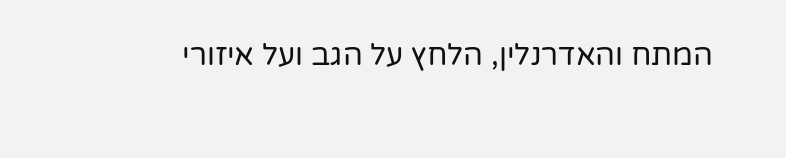המתח והאדרנלין, הלחץ על הגב ועל איזורי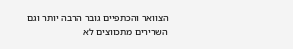הצוואר והכתפיים גובר הרבה יותר וגם השרירים מתכווצים לא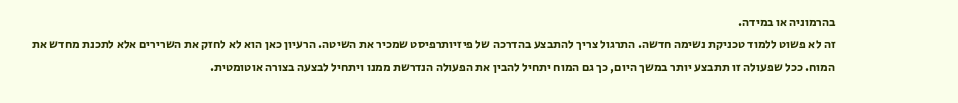בהרמוניה או במידה.
זה לא פשוט ללמוד טכניקת נשימה חדשה. התרגול צריך להתבצע בהדרכה של פיזיותרפיסט שמכיר את השיטה. הרעיון כאן הוא לא לחזק את השרירים אלא לתכנת מחדש את המוח. ככל שפעולה זו תתבצע יותר במשך היום, כך גם המוח יתחיל להבין את הפעולה הנדרשת ממנו ויתחיל לבצעה בצורה אוטומטית.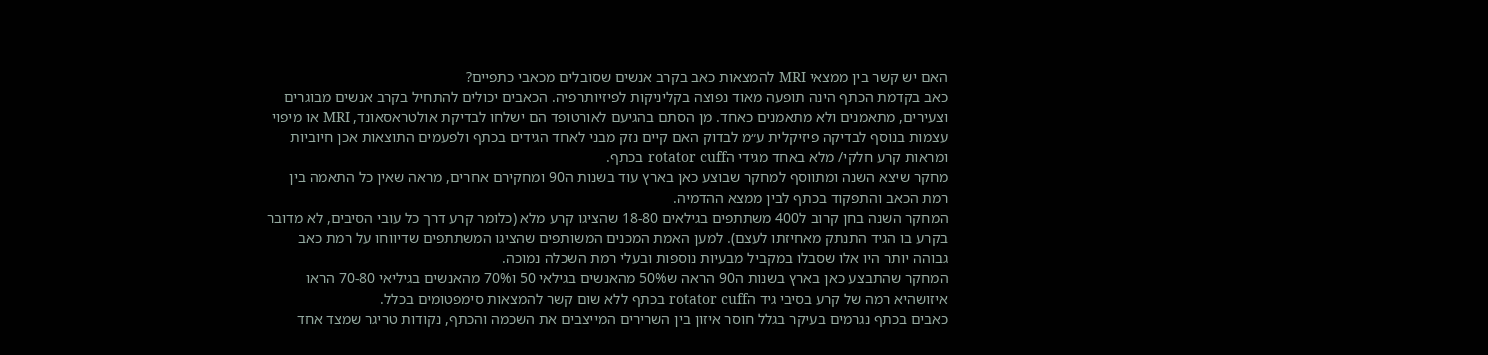האם יש קשר בין ממצאי MRI להמצאות כאב בקרב אנשים שסובלים מכאבי כתפיים?
כאב בקדמת הכתף הינה תופעה מאוד נפוצה בקליניקות לפיזיותרפיה. הכאבים יכולים להתחיל בקרב אנשים מבוגרים וצעירים, מתאמנים ולא מתאמנים כאחד. מן הסתם בהגיעם לאורטופד הם ישלחו לבדיקת אולטראסאונד, MRI או מיפוי עצמות בנוסף לבדיקה פיזיקלית ע״מ לבדוק האם קיים נזק מבני לאחד הגידים בכתף ולפעמים התוצאות אכן חיוביות ומראות קרע חלקי/ מלא באחד מגידי הrotator cuff בכתף.
מחקר שיצא השנה ומתווסף למחקר שבוצע כאן בארץ עוד בשנות ה90 ומחקירם אחרים, מראה שאין כל התאמה בין רמת הכאב והתפקוד בכתף לבין ממצא ההדמיה.
המחקר השנה בחן קרוב ל400 משתתפים בגילאים 18-80 שהציגו קרע מלא (כלומר קרע דרך כל עובי הסיבים, לא מדובר בקרע בו הגיד התנתק מאחיזתו לעצם). למען האמת המכנים המשותפים שהציגו המשתתפים שדיווחו על רמת כאב גבוהה יותר היו אלו שסבלו במקביל מבעיות נוספות ובעלי רמת השכלה נמוכה.
המחקר שהתבצע כאן בארץ בשנות ה90 הראה ש50% מהאנשים בגילאי 50 ו70% מהאנשים בגיליאי 70-80 הראו איזושהיא רמה של קרע בסיבי גיד הrotator cuff בכתף ללא שום קשר להמצאות סימפטומים בכלל.
כאבים בכתף נגרמים בעיקר בגלל חוסר איזון בין השרירים המייצבים את השכמה והכתף, נקודות טריגר שמצד אחד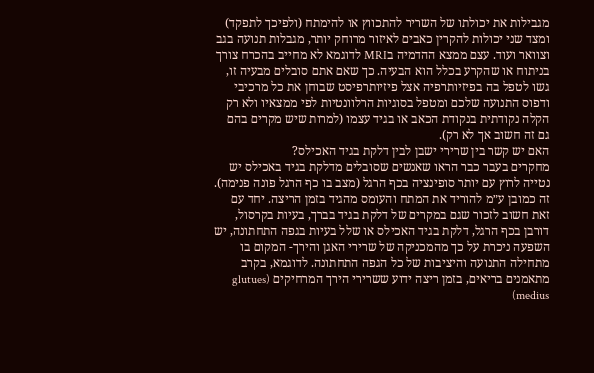מגבילות את יכולתו של השריר להתכווץ או להימתח (ולפיכך לתפקד) ומצד שני יכולות להקרין כאבים לאיזור מרוחק יותר, מגבלות תנועה בגב וצוואר ועוד. עצם ממצא ההדמיה בMRI לדוגמא לא מחייב בהכרח צורך בניתוח או שהקרע בכלל הוא הבעיה. כך שאם אתם סובלים מבעיה זו, גשו לטפל בה בפיזיותרפיה אצל פיזיותרפיסט שבוחן את כל מרכיבי ודפוס התנועה שלכם ומטפל בסוגיות הרלוונטיות לפי ממצאיו ולא רק הקלה נקודתית בנקודת הכאב או בגיד עצמו (למרות שיש מקרים בהם גם זה חשוב אך לא רק).
האם יש קשר בין שרירי ישבן לבין דלקת בגיד האכילס?
מחקרים בעבר כבר הראו שאנשים שסובלים מדלקת בגיד באכילס יש נטייה לרוץ עם יותר סופינציה בכף הרגל (מצב בו כף הרגל פונה פנימה). זה כמובן ע״מ להוריד את המתח והעומס מהגיד בזמן הריצה. יחד עם זאת חשוב לזכור שגם במקרים של דלקת בגיד בברך, בעיות בקרסול, דורבן בכף הרגל, דלקת בגיד האכילס או שלל בעיות בגפה התחתונה, יש השפעה ניכרת על כך מהמכניקה של שרירי האגן והירך- המקום בו מתחילה התנועה והיציבות של כל הגפה התחתונה. לדוגמא, בקרב מתאמנים בריאים, בזמן ריצה ידוע ששרירי הירך המרחיקים (glutues medius)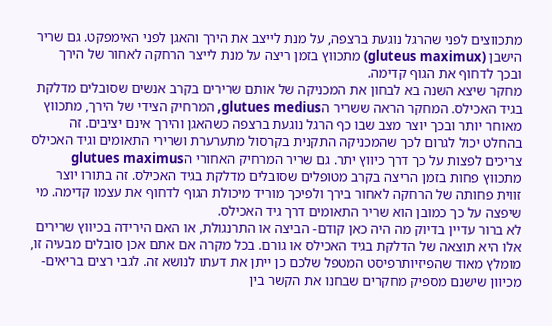מתכווצים לפני שהרגל נוגעת ברצפה, על מנת לייצב את הירך והאגן לפני האימפקט. גם שריר הישבן (gluteus maximux) מתכווץ בזמן ריצה על מנת לייצר הרחקה לאחור של הירך ובכך לדחוף את הגוף קדימה.
מחקר שיצא השנה בא לבחון את המכניקה של אותם שרירים בקרב אנשים שסובלים מדלקת בגיד האכילס. המחקר הראה ששריר הglutues medius, המרחיק הצידי של הירך, מתכווץ מאוחר יותר ובכך יוצר מצב שבו כף הרגל נוגעת ברצפה כשהאגן והירך אינם יציבים. זה בהחלט יכול לגרום לכך שהמכניקה התקנית בקרסול מתערערת ושרירי התאומים וגיד האכילס צריכים לפצות על כך דרך כיווץ יתר. גם שריר המרחיק האחורי הglutues maximus מתכווץ פחות בזמן הריצה בקרב מטופלים שסובלים מדלקת בגיד האכילס. זה בתורו יוצר זווית פחותה של הרחקה לאחור בירך ולפיכך מוריד מיכולת הגוף לדחוף את עצמו קדימה. מי שיפצה על כך כמובן הוא שריר התאומים דרך גיד האכילס.
לא ברור עדיין בדיוק מה היה כאן קודם- הביצה או התרנגולת, או האם הירידה בכיווץ שרירים אלו היא תוצאה של הדלקת בגיד האכילס או גורם. בכל מקרה אם אתם אכן סובלים מבעיה זו, מומלץ מאוד שהפיזיותרפיסט המטפל שלכם כן ייתן את דעתו לנושא זה. לגבי רצים בריאים- מכיוון שישנם מספיק מחקרים שבחנו את הקשר בין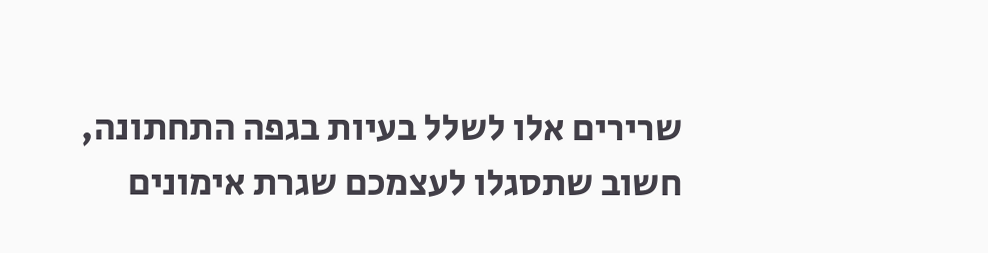שרירים אלו לשלל בעיות בגפה התחתונה, חשוב שתסגלו לעצמכם שגרת אימונים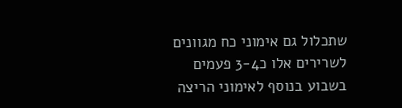שתכלול גם אימוני כח מגוונים לשרירים אלו כ3-4 פעמים בשבוע בנוסף לאימוני הריצה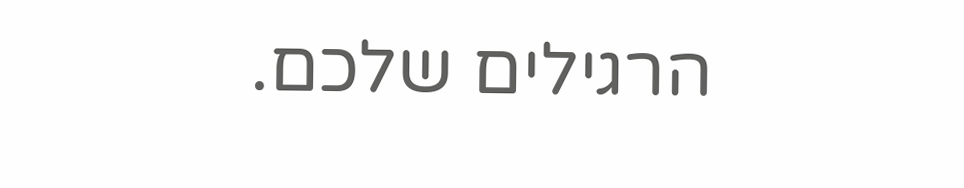הרגילים שלכם.